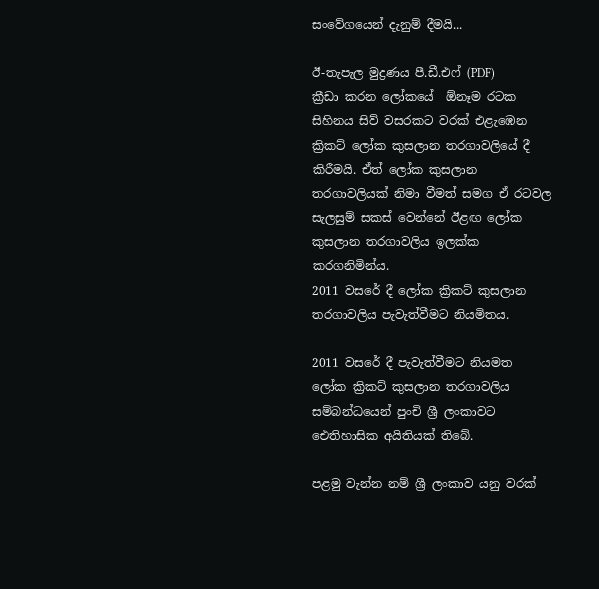සංවේගයෙන් දැනුම් දීමයි...

ඊ-තැපැල මුද්‍රණය පී.ඩී.එෆ් (PDF)
ක්‍රීඩා කරන ලෝකයේ  ඕනෑම රටක සිහිනය සිව් වසරකට වරක් එළැඹෙන ක්‍රිකට් ලෝක කුසලාන තරගාවලියේ දී කිරීමයි. ඒත් ලෝක කුසලාන තරගාවලියක් නිමා වීමත් සමග ඒ රටවල සැලසුම් සකස් වෙන්නේ ඊළඟ ලෝක කුසලාන තරගාවලිය ඉලක්ක කරගනිමින්ය.
2011 වසරේ දී ලෝක ක්‍රිකට් කුසලාන තරගාවලිය පැවැත්වීමට නියමිතය.

2011 වසරේ දී පැවැත්වීමට නියමත ලෝක ක්‍රිකට් කුසලාන තරගාවලිය සම්බන්ධයෙන් පුංචි ශ්‍රී ලංකාවට ඓතිහාසික අයිතියක් තිබේ.

පළමු වැන්න නම් ශ්‍රී ලංකාව යනු වරක්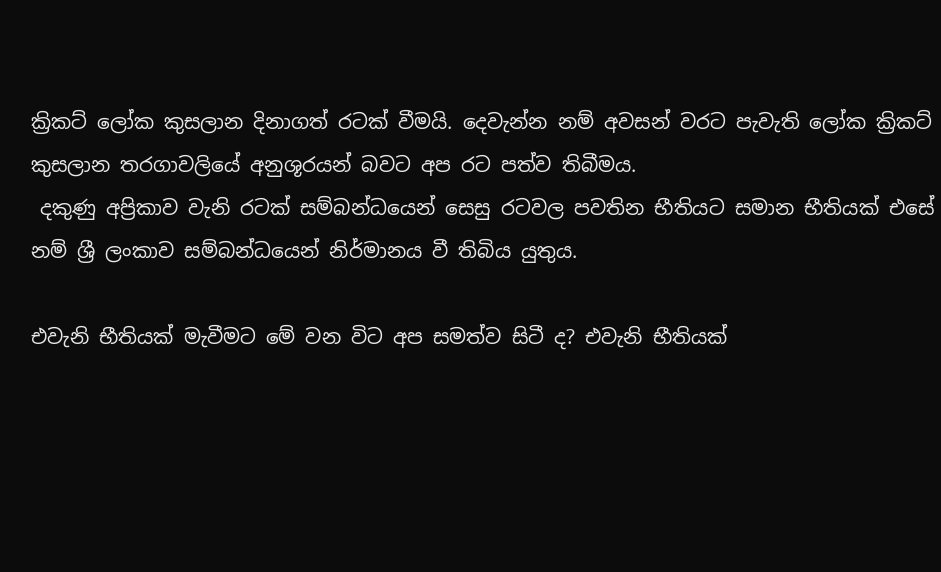ක්‍රිකට් ලෝක කුසලාන දිනාගත් රටක් වීමයි. දෙවැන්න නම් අවසන් වරට පැවැති ලෝක ක්‍රිකට් කුසලාන තරගාවලියේ අනුශූරයන් බවට අප රට පත්ව තිබීමය.
 දකුණු අප්‍රිකාව වැනි රටක් සම්බන්ධයෙන් සෙසු රටවල පවතින භීතියට සමාන භීතියක් එසේ නම් ශ්‍රී ලංකාව සම්බන්ධයෙන් නිර්මානය වී තිබිය යුතුය.

එවැනි භීතියක් මැවීමට මේ වන විට අප සමත්ව සිටී ද? එවැනි භීතියක්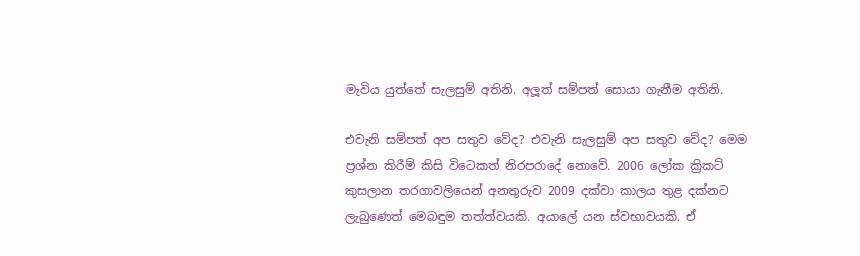මැවිය යුත්තේ සැලසුම් අතිනි. අලූත් සම්පත් සොයා ගැනීම අතිනි.

එවැනි සම්පත් අප සතුව වේද? එවැනි සැලසුම් අප සතුව වේද? මෙම ප්‍රශ්න කිරීම් කිසි විටෙකත් නිරපරාදේ නොවේ. 2006 ලෝක ක්‍රිකට් කුසලාන තරගාවලියෙන් අනතුරුව 2009 දක්වා කාලය තුළ දක්නට ලැබුණෙත් මෙබඳුම තත්ත්වයකි. අයාලේ යන ස්වභාවයකි. ඒ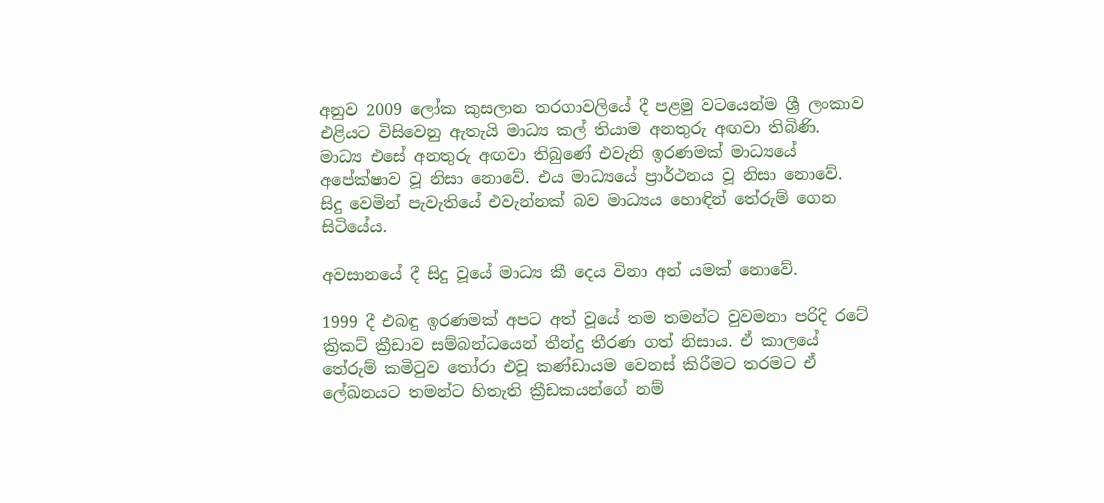අනුව 2009 ලෝක කුසලාන තරගාවලියේ දී පළමු වටයෙන්ම ශ්‍රී ලංකාව එළියට විසිවෙනු ඇතැයි මාධ්‍ය කල් තියාම අනතුරු අඟවා තිබිණි. මාධ්‍ය එසේ අනතුරු අඟවා තිබුණේ එවැනි ඉරණමක් මාධ්‍යයේ අපේක්ෂාව වූ නිසා නොවේ. එය මාධ්‍යයේ ප්‍රාර්ථනය වූ නිසා නොවේ. සිදු වෙමින් පැවැතියේ එවැන්නක් බව මාධ්‍යය හොඳින් තේරුම් ගෙන සිටියේය.

අවසානයේ දී සිදු වූයේ මාධ්‍ය කී දෙය විනා අන් යමක් නොවේ.

1999 දී එබඳු ඉරණමක් අපට අත් වූයේ තම තමන්ට වුවමනා පරිදි රටේ ක්‍රිකට් ක්‍රීඩාව සම්බන්ධයෙන් තීන්දු තීරණ ගත් නිසාය. ඒ කාලයේ තේරුම් කමිටුව තෝරා එවූ කණ්ඩායම වෙනස් කිරීමට තරමට ඒ ලේඛනයට තමන්ට හිතැති ක්‍රීඩකයන්ගේ නම්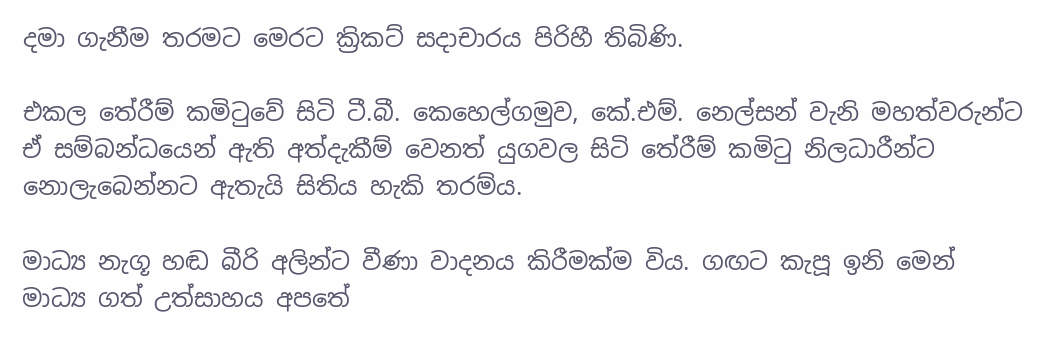දමා ගැනීම තරමට මෙරට ක්‍රිකට් සදාචාරය පිරිහී තිබිණි.

එකල තේරීම් කමිටුවේ සිටි ටී.බී. කෙහෙල්ගමුව, කේ.එම්. නෙල්සන් වැනි මහත්වරුන්ට ඒ සම්බන්ධයෙන් ඇති අත්දැකීම් වෙනත් යුගවල සිටි තේරීම් කමිටු නිලධාරීන්ට නොලැබෙන්නට ඇතැයි සිතිය හැකි තරම්ය.

මාධ්‍ය නැගූ හඬ බීරි අලින්ට වීණා වාදනය කිරීමක්ම විය. ගඟට කැපූ ඉනි මෙන් මාධ්‍ය ගත් උත්සාහය අපතේ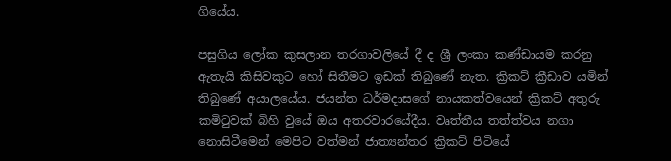ගියේය.

පසුගිය ලෝක කුසලාන තරගාවලියේ දී ද ශ්‍රී ලංකා කණ්ඩායම කරනු ඇතැයි කිසිවකුට හෝ සිතීමට ඉඩක් තිබුණේ නැත. ක්‍රිකට් ක්‍රීඩාව යමින් තිබුණේ අයාලයේය. ජයන්ත ධර්මදාසගේ නායකත්වයෙන් ක්‍රිකට් අතුරු කමිටුවක් බිහි වුයේ ඔය අතරවාරයේදීය. වෘත්තීය තත්ත්වය නගා නොසිටීමෙන් මෙපිට වත්මන් ජාත්‍යන්තර ක්‍රිකට් පිටියේ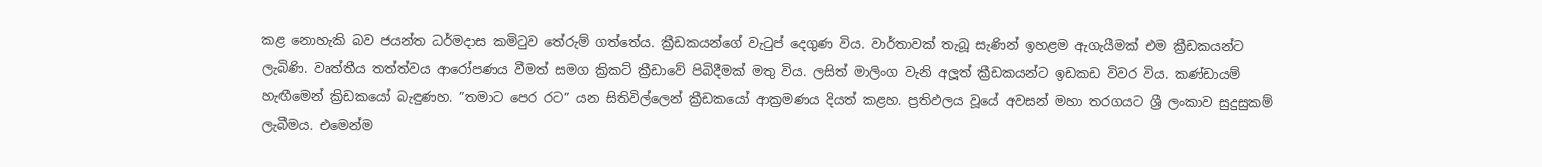කළ නොහැකි බව ජයන්ත ධර්මදාස කමිටුව තේරුම් ගත්තේය. ක්‍රීඩකයන්ගේ වැටුප් දෙගුණ විය. වාර්තාවක් තැබූ සැණින් ඉහළම ඇගැයීමක් එම ක්‍රීඩකයන්ට ලැබිණි. වෘත්තීය තත්ත්වය ආරෝපණය වීමත් සමග ක්‍රිකට් ක්‍රීඩාවේ පිබිදීමක් මතු විය. ලසිත් මාලිංග වැනි අලූත් ක්‍රීඩකයන්ට ඉඩකඩ විවර විය. කණ්ඩායම් හැඟීමෙන් ක්‍රිඩකයෝ බැඳුණහ. ”තමාට පෙර රට” යන සිතිවිල්ලෙන් ක්‍රීඩකයෝ ආක්‍රමණය දියත් කළහ. ප්‍රතිඵලය වූයේ අවසන් මහා තරගයට ශ්‍රී ලංකාව සුදුසුකම් ලැබීමය. එමෙන්ම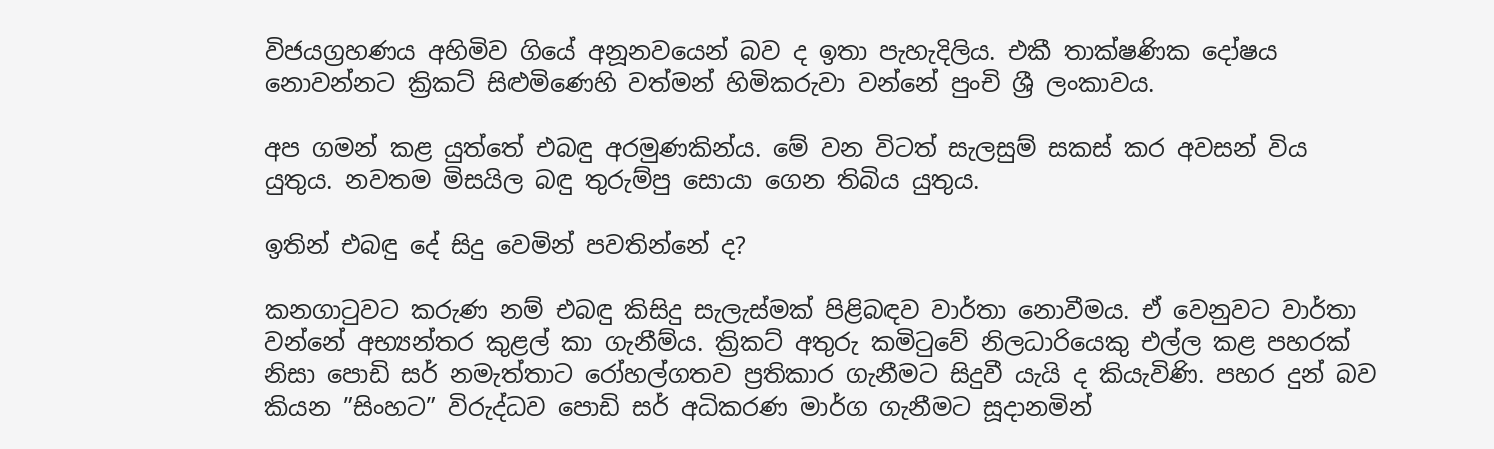විජයග්‍රහණය අහිමිව ගියේ අනූනවයෙන් බව ද ඉතා පැහැදිලිය. එකී තාක්ෂණික දෝෂය නොවන්නට ක්‍රිකට් සිළුමිණෙහි වත්මන් හිමිකරුවා වන්නේ පුංචි ශ්‍රී ලංකාවය.

අප ගමන් කළ යුත්තේ එබඳු අරමුණකින්ය. මේ වන විටත් සැලසුම් සකස් කර අවසන් විය යුතුය. නවතම මිසයිල බඳු තුරුම්පු සොයා ගෙන තිබිය යුතුය.

ඉතින් එබඳු දේ සිදු වෙමින් පවතින්නේ ද?

කනගාටුවට කරුණ නම් එබඳු කිසිදු සැලැස්මක් පිළිබඳව වාර්තා නොවීමය. ඒ වෙනුවට වාර්තා වන්නේ අභ්‍යන්තර කුළල් කා ගැනීම්ය. ක්‍රිකට් අතුරු කමිටුවේ නිලධාරියෙකු එල්ල කළ පහරක් නිසා පොඩි සර් නමැත්තාට රෝහල්ගතව ප්‍රතිකාර ගැනීමට සිදුවී යැයි ද කියැවිණි. පහර දුන් බව කියන ”සිංහට” විරුද්ධව පොඩි සර් අධිකරණ මාර්ග ගැනීමට සූදානමින්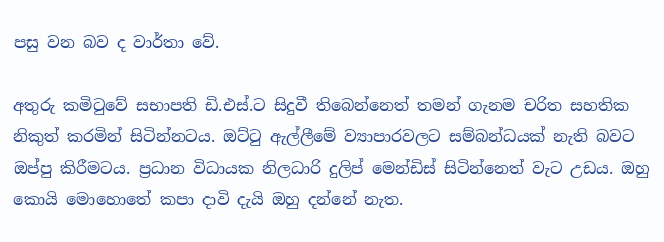පසු වන බව ද වාර්තා වේ.

අතුරු කමිටුවේ සභාපති ඩි.එස්.ට සිදුවී තිබෙන්නෙත් තමන් ගැනම චරිත සහතික නිකුත් කරමින් සිටින්නටය. ඔට්ටු ඇල්ලීමේ ව්‍යාපාරවලට සම්බන්ධයක් නැති බවට ඔප්පු කිරීමටය. ප්‍රධාන විධායක නිලධාරි දුලිප් මෙන්ඩිස් සිටින්නෙත් වැට උඩය. ඔහු කොයි මොහොතේ කපා දාවි දැයි ඔහු දන්නේ නැත.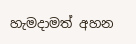හැමදාමත් අහන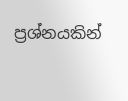ප්‍රශ්නයකින්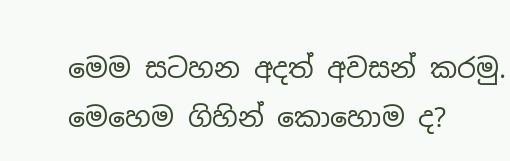මෙම සටහන අදත් අවසන් කරමු. මෙහෙම ගිහින් කොහොම ද?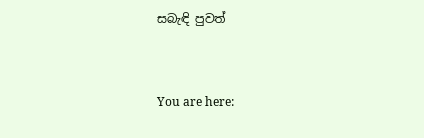සබැඳි පුවත්


You are here: